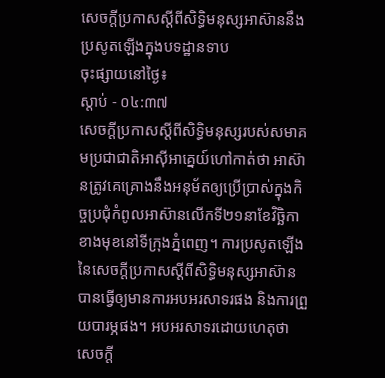សេចក្តីប្រកាសស្តីពីសិទ្ធិមនុស្សអាស៊ាននឹងប្រសូតឡើងក្នុងបទដ្ឋានទាប
ចុះផ្សាយនៅថ្ងៃ៖
ស្តាប់ - ០៤:៣៧
សេចក្តីប្រកាសស្តីពីសិទ្ធិមនុស្សរបស់សមាគមប្រជាជាតិអាស៊ីអាគ្នេយ៍ហៅកាត់ថា អាស៊ានត្រូវគេគ្រោងនឹងអនុម័តឲ្យប្រើប្រាស់ក្នុងកិច្ចប្រជុំកំពូលអាស៊ានលើកទី២១នាខែវិច្ឆិកាខាងមុខនៅទីក្រុងភ្នំពេញ។ ការប្រសូតឡើងនៃសេចក្តីប្រកាសស្តីពីសិទ្ធិមនុស្សអាស៊ាន បានធ្វើឲ្យមានការអបអរសាទរផង និងការព្រួយបារម្ភផង។ អបអរសាទរដោយហេតុថា សេចក្តី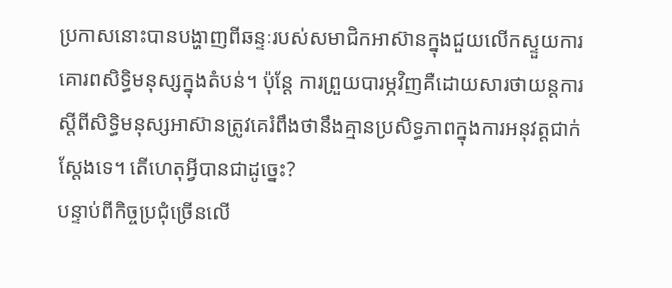ប្រកាសនោះបានបង្ហាញពីឆន្ទៈរបស់សមាជិកអាស៊ានក្នុងជួយលើកស្ទួយការគោរពសិទ្ធិមនុស្សក្នុងតំបន់។ ប៉ុន្តែ ការព្រួយបារម្ភវិញគឺដោយសារថាយន្តការស្តីពីសិទ្ធិមនុស្សអាស៊ានត្រូវគេរំពឹងថានឹងគ្មានប្រសិទ្ធភាពក្នុងការអនុវត្តជាក់ស្តែងទេ។ តើហេតុអ្វីបានជាដូច្នេះ?
បន្ទាប់ពីកិច្ចប្រជុំច្រើនលើ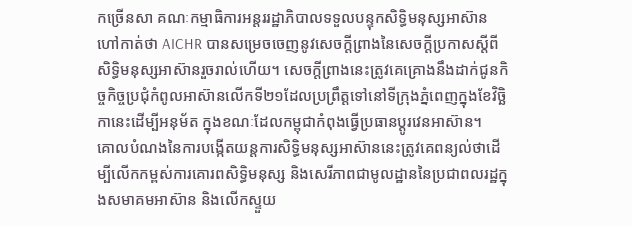កច្រើនសា គណៈកម្មាធិការអន្តររដ្ឋាភិបាលទទួលបន្ទុកសិទ្ធិមនុស្សអាស៊ានហៅកាត់ថា AICHR បានសម្រេចចេញនូវសេចក្តីព្រាងនៃសេចក្តីប្រកាសស្តីពីសិទ្ធិមនុស្សអាស៊ានរួចរាល់ហើយ។ សេចក្តីព្រាងនេះត្រូវគេគ្រោងនឹងដាក់ជូនកិច្ចកិច្ចប្រជុំកំពូលអាស៊ានលើកទី២១ដែលប្រព្រឹត្តទៅនៅទីក្រុងភ្នំពេញក្នុងខែវិច្ឆិកានេះដើម្បីអនុម័ត ក្នុងខណៈដែលកម្ពុជាកំពុងធ្វើប្រធានប្តូរវេនអាស៊ាន។
គោលបំណងនៃការបង្កើតយន្តការសិទ្ធិមនុស្សអាស៊ាននេះត្រូវគេពន្យល់ថាដើម្បីលើកកម្ពស់ការគោរពសិទ្ធិមនុស្ស និងសេរីភាពជាមូលដ្ឋាននៃប្រជាពលរដ្ឋក្នុងសមាគមអាស៊ាន និងលើកស្ទួយ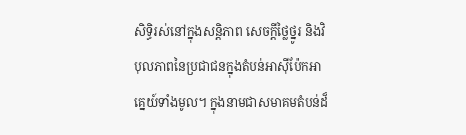សិទ្ធិរស់នៅក្នុងសន្តិភាព សេចក្តីថ្លៃថ្នូរ និងវិបុលភាពនៃប្រជាជនក្នុងតំបន់អាស៊ីប៉ែកអាគ្នេយ៍ទាំងមូល។ ក្នុងនាមជាសមាគមតំបន់ដ៏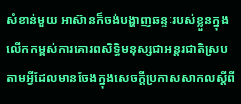សំខាន់មួយ អាស៊ានក៏ចង់បង្ហាញឆន្ទៈរបស់ខ្លួនក្នុងលើកកម្ពស់ការគោរពសិទ្ធិមនុស្សជាអន្តរជាតិស្របតាមអ្វីដែលមានចែងក្នុងសេចក្តីប្រកាសសាកលស្តីពី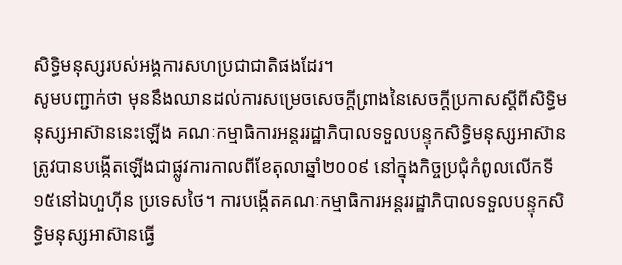សិទ្ធិមនុស្សរបស់អង្គការសហប្រជាជាតិផងដែរ។
សូមបញ្ជាក់ថា មុននឹងឈានដល់ការសម្រេចសេចក្តីព្រាងនៃសេចក្តីប្រកាសស្តីពីសិទ្ធិមនុស្សអាស៊ាននេះឡើង គណៈកម្មាធិការអន្តររដ្ឋាភិបាលទទួលបន្ទុកសិទ្ធិមនុស្សអាស៊ានត្រូវបានបង្កើតឡើងជាផ្លូវការកាលពីខែតុលាឆ្នាំ២០០៩ នៅក្នុងកិច្ចប្រជុំកំពូលលើកទី១៥នៅឯហួហ៊ីន ប្រទេសថៃ។ ការបង្កើតគណៈកម្មាធិការអន្តររដ្ឋាភិបាលទទួលបន្ទុកសិទ្ធិមនុស្សអាស៊ានធ្វើ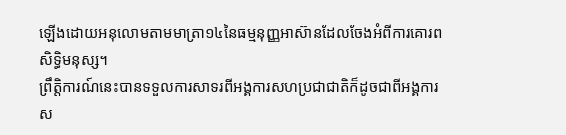ឡើងដោយអនុលោមតាមមាត្រា១៤នៃធម្មនុញ្ញអាស៊ានដែលចែងអំពីការគោរពសិទ្ធិមនុស្ស។
ព្រឹត្តិការណ៍នេះបានទទួលការសាទរពីអង្គការសហប្រជាជាតិក៏ដូចជាពីអង្គការស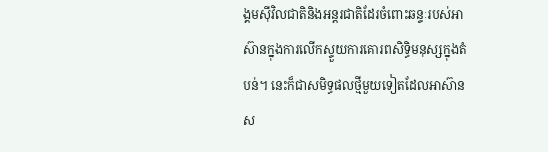ង្គមស៊ីវិលជាតិនិងអន្តរជាតិដែរចំពោះឆន្ទៈរបស់អាស៊ានក្នុងការលើកស្ទួយការគោរពសិទ្ធិមនុស្សក្នុងតំបន់។ នេះក៏ជាសមិទ្ធផលថ្មីមួយទៀតដែលអាស៊ានស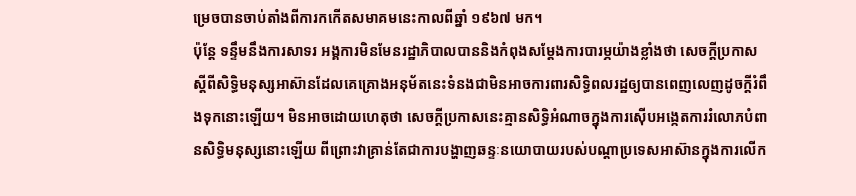ម្រេចបានចាប់តាំងពីការកកើតសមាគមនេះកាលពីឆ្នាំ ១៩៦៧ មក។
ប៉ុន្តែ ទន្ទឹមនឹងការសាទរ អង្គការមិនមែនរដ្ឋាភិបាលបាននិងកំពុងសម្តែងការបារម្ភយ៉ាងខ្លាំងថា សេចក្ដីប្រកាសស្តីពីសិទ្ធិមនុស្សអាស៊ានដែលគេគ្រោងអនុម័តនេះទំនងជាមិនអាចការពារសិទ្ធិពលរដ្ឋឲ្យបានពេញលេញដូចក្តីរំពឹងទុកនោះឡើយ។ មិនអាចដោយហេតុថា សេចក្តីប្រកាសនេះគ្មានសិទ្ធិអំណាចក្នុងការស៊ើបអង្កេតការរំលោភបំពានសិទ្ធិមនុស្សនោះឡើយ ពីព្រោះវាគ្រាន់តែជាការបង្ហាញឆន្ទៈនយោបាយរបស់បណ្តាប្រទេសអាស៊ានក្នុងការលើក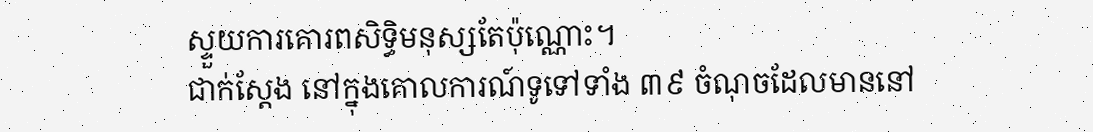ស្ទួយការគោរពសិទ្ធិមនុស្សតែប៉ុណ្ណោះ។
ជាក់ស្តែង នៅក្នុងគោលការណ៍ទូទៅទាំង ៣៩ ចំណុចដែលមាននៅ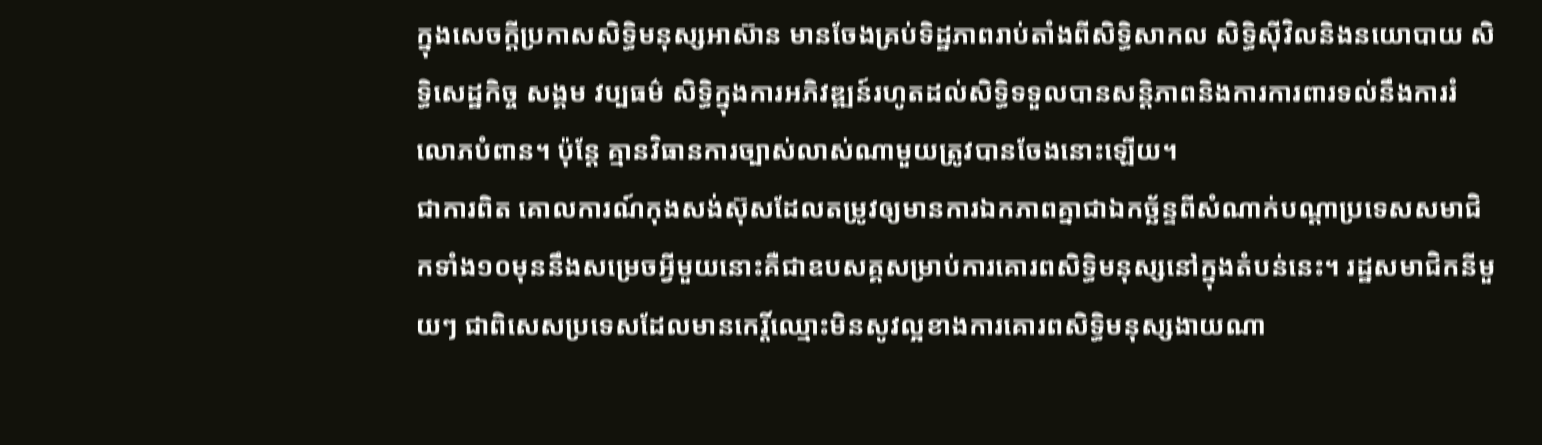ក្នុងសេចក្តីប្រកាសសិទ្ធិមនុស្សអាស៊ាន មានចែងគ្រប់ទិដ្ឋភាពរាប់តាំងពីសិទ្ធិសាកល សិទ្ធិស៊ីវិលនិងនយោបាយ សិទ្ធិសេដ្ឋកិច្ច សង្គម វប្បធម៌ សិទ្ធិក្នុងការអភិវឌ្ឍន៍រហូតដល់សិទ្ធិទទួលបានសន្តិភាពនិងការការពារទល់នឹងការរំលោភបំពាន។ ប៉ុន្តែ គ្មានវិធានការច្បាស់លាស់ណាមួយត្រូវបានចែងនោះឡើយ។
ជាការពិត គោលការណ៍កុងសង់ស៊ុសដែលតម្រូវឲ្យមានការឯកភាពគ្នាជាឯកច្ឆ័ន្ទពីសំណាក់បណ្តាប្រទេសសមាជិកទាំង១០មុននឹងសម្រេចអ្វីមួយនោះគឺជាឧបសគ្គសម្រាប់ការគោរពសិទ្ធិមនុស្សនៅក្នុងតំបន់នេះ។ រដ្ឋសមាជិកនីមួយៗ ជាពិសេសប្រទេសដែលមានកេរ្តិ៍ឈ្មោះមិនសូវល្អខាងការគោរពសិទ្ធិមនុស្សងាយណា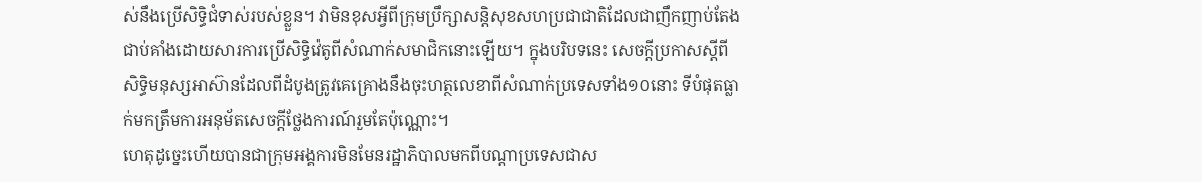ស់នឹងប្រើសិទ្ធិជំទាស់របស់ខ្លួន។ វាមិនខុសអ្វីពីក្រុមប្រឹក្សាសន្តិសុខសហប្រជាជាតិដែលជាញឹកញាប់តែងជាប់គាំងដោយសារការប្រើសិទ្ធិវ៉េតូពីសំណាក់សមាជិកនោះឡើយ។ ក្នុងបរិបទនេះ សេចក្តីប្រកាសស្តីពីសិទ្ធិមនុស្សអាស៊ានដែលពីដំបូងត្រូវគេគ្រោងនឹងចុះហត្ថលេខាពីសំណាក់ប្រទេសទាំង១០នោះ ទីបំផុតធ្លាក់មកត្រឹមការអនុម័តសេចក្តីថ្លែងការណ៍រួមតែប៉ុណ្ណោះ។
ហេតុដូច្នេះហើយបានជាក្រុមអង្គការមិនមែនរដ្ឋាភិបាលមកពីបណ្ដាប្រទេសជាស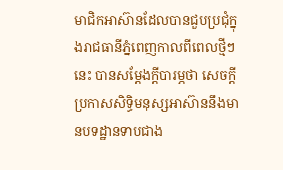មាជិកអាស៊ានដែលបានជួបប្រជុំក្នុងរាជធានីភ្នំពេញកាលពីពេលថ្មីៗនេះ បានសម្តែងក្តីបារម្ភថា សេចក្ដីប្រកាសសិទ្ធិមនុស្សអាស៊ាននឹងមានបទដ្ឋានទាបជាង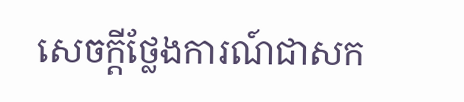សេចក្ដីថ្លែងការណ៍ជាសក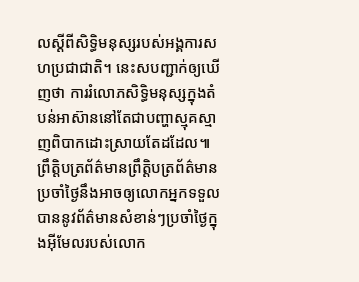លស្ដីពីសិទ្ធិមនុស្សរបស់អង្គការសហប្រជាជាតិ។ នេះសបញ្ជាក់ឲ្យឃើញថា ការរំលោភសិទ្ធិមនុស្សក្នុងតំបន់អាស៊ាននៅតែជាបញ្ហាស្មុគស្មាញពិបាកដោះស្រាយតែដដែល៕
ព្រឹត្តិបត្រព័ត៌មានព្រឹត្តិបត្រព័ត៌មានប្រចាំថ្ងៃនឹងអាចឲ្យលោកអ្នកទទួលបាននូវព័ត៌មានសំខាន់ៗប្រចាំថ្ងៃក្នុងអ៊ីមែលរបស់លោក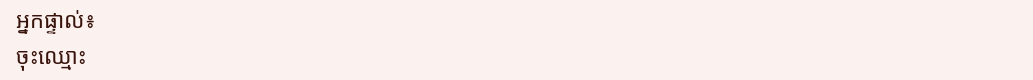អ្នកផ្ទាល់៖
ចុះឈ្មោះ